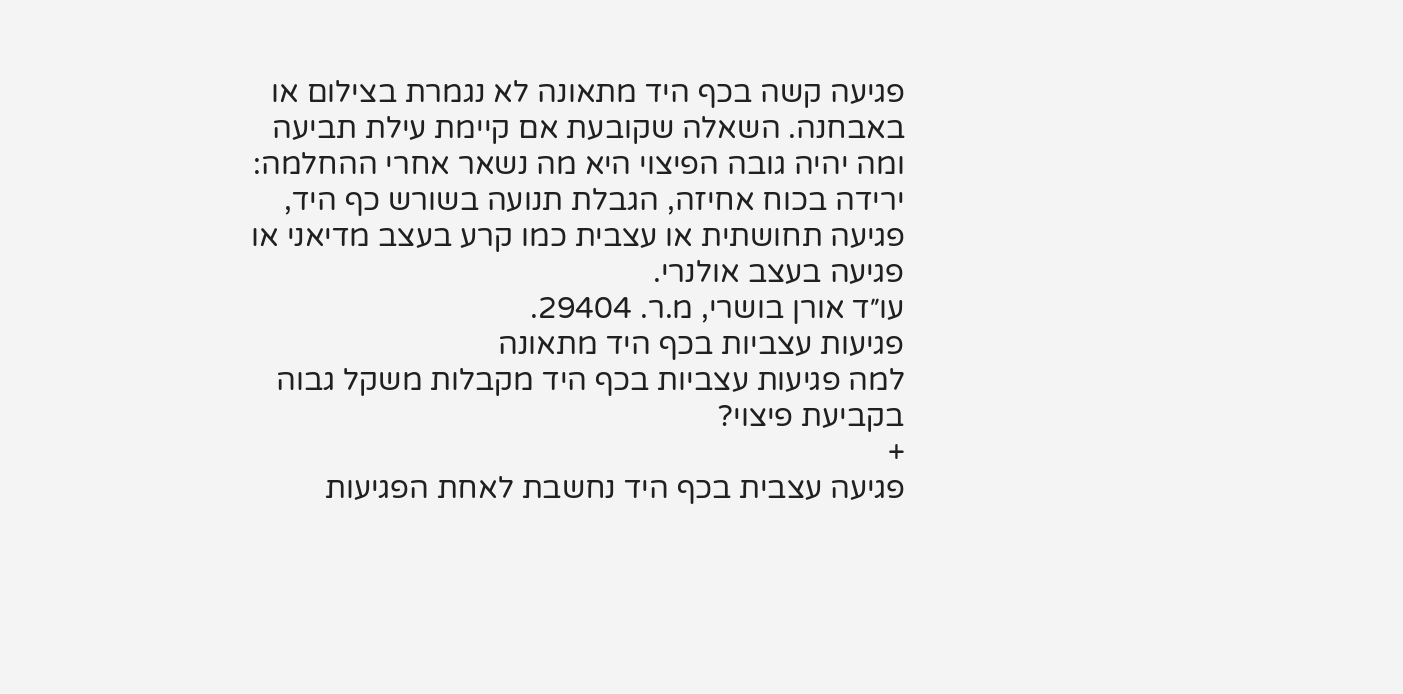פגיעה קשה בכף היד מתאונה לא נגמרת בצילום או באבחנה. השאלה שקובעת אם קיימת עילת תביעה ומה יהיה גובה הפיצוי היא מה נשאר אחרי ההחלמה: ירידה בכוח אחיזה, הגבלת תנועה בשורש כף היד, פגיעה תחושתית או עצבית כמו קרע בעצב מדיאני או פגיעה בעצב אולנרי.
עו״ד אורן בושרי, מ.ר. 29404.
פגיעות עצביות בכף היד מתאונה
למה פגיעות עצביות בכף היד מקבלות משקל גבוה בקביעת פיצוי?
+
פגיעה עצבית בכף היד נחשבת לאחת הפגיעות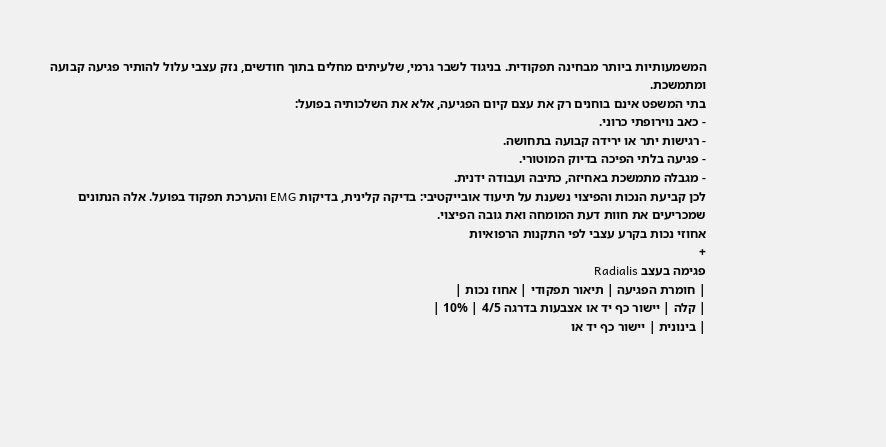המשמעותיות ביותר מבחינה תפקודית. בניגוד לשבר גרמי, שלעיתים מחלים בתוך חודשים, נזק עצבי עלול להותיר פגיעה קבועה ומתמשכת.
בתי המשפט אינם בוחנים רק את עצם קיום הפגיעה, אלא את השלכותיה בפועל:
- כאב נוירופתי כרוני.
- רגישות יתר או ירידה קבועה בתחושה.
- פגיעה בלתי הפיכה בדיוק המוטורי.
- מגבלה מתמשכת באחיזה, כתיבה ועבודה ידנית.
לכן קביעת הנכות והפיצוי נשענת על תיעוד אובייקטיבי: בדיקה קלינית, בדיקות EMG והערכת תפקוד בפועל. אלה הנתונים שמכריעים את חוות דעת המומחה ואת גובה הפיצוי.
אחוזי נכות בקרע עצבי לפי התקנות הרפואיות
+
פגימה בעצב Radialis
| חומרת הפגיעה | תיאור תפקודי | אחוז נכות |
| קלה | יישור כף יד או אצבעות בדרגה 4/5 | 10% |
| בינונית | יישור כף יד או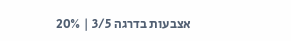אצבעות בדרגה 3/5 | 20%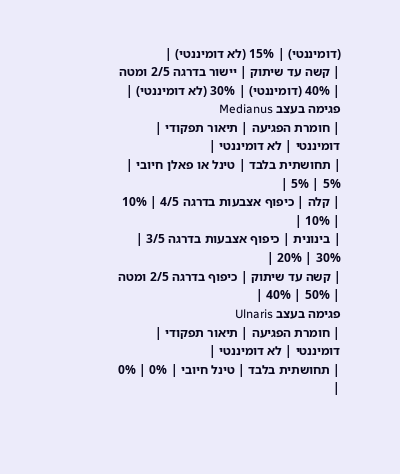(דומיננטי) | 15% (לא דומיננטי) |
| קשה עד שיתוק | יישור בדרגה 2/5 ומטה | 40% (דומיננטי) | 30% (לא דומיננטי) |
פגימה בעצב Medianus
| חומרת הפגיעה | תיאור תפקודי | דומיננטי | לא דומיננטי |
| תחושתית בלבד | טינל או פאלן חיובי | 5% | 5% |
| קלה | כיפוף אצבעות בדרגה 4/5 | 10% | 10% |
| בינונית | כיפוף אצבעות בדרגה 3/5 | 30% | 20% |
| קשה עד שיתוק | כיפוף בדרגה 2/5 ומטה | 50% | 40% |
פגימה בעצב Ulnaris
| חומרת הפגיעה | תיאור תפקודי | דומיננטי | לא דומיננטי |
| תחושתית בלבד | טינל חיובי | 0% | 0% |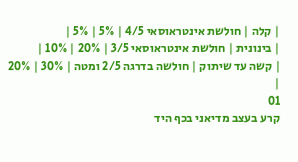| קלה | חולשת אינטראוסאי 4/5 | 5% | 5% |
| בינונית | חולשת אינטראוסאי 3/5 | 20% | 10% |
| קשה עד שיתוק | חולשה בדרגה 2/5 ומטה | 30% | 20% |
01
קרע בעצב מדיאני בכף היד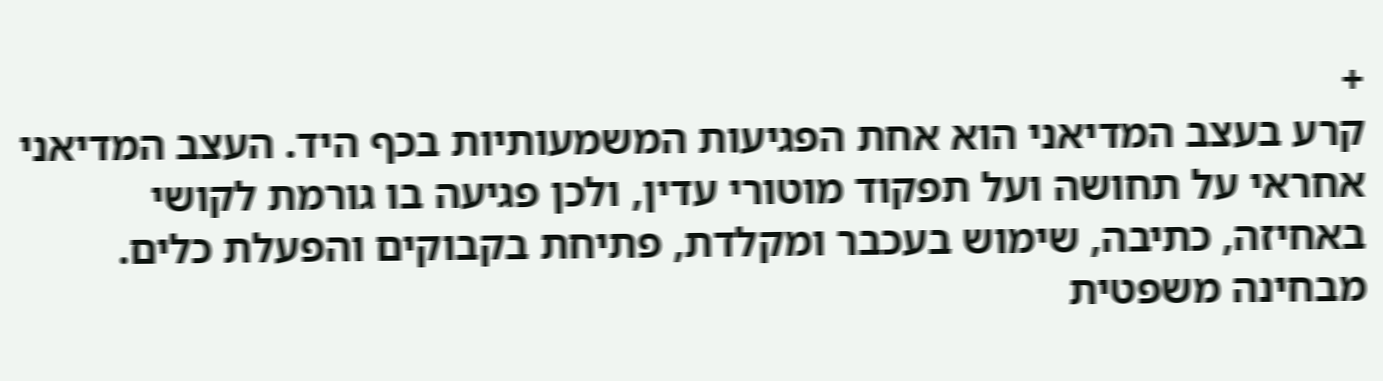+
קרע בעצב המדיאני הוא אחת הפגיעות המשמעותיות בכף היד. העצב המדיאני אחראי על תחושה ועל תפקוד מוטורי עדין, ולכן פגיעה בו גורמת לקושי באחיזה, כתיבה, שימוש בעכבר ומקלדת, פתיחת בקבוקים והפעלת כלים.
מבחינה משפטית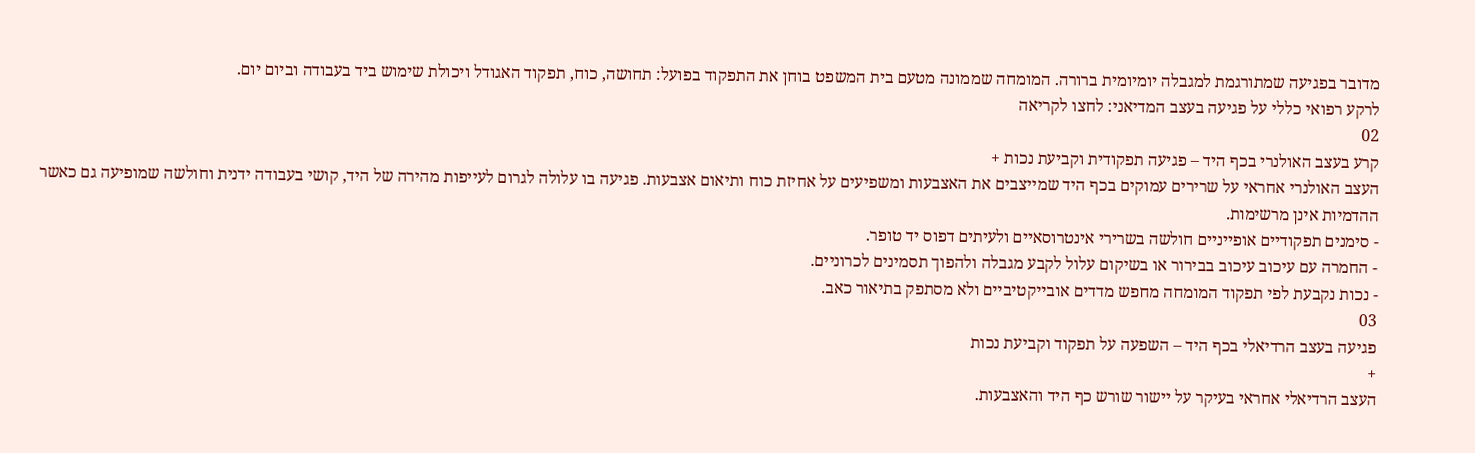מדובר בפגיעה שמתורגמת למגבלה יומיומית ברורה. המומחה שממונה מטעם בית המשפט בוחן את התפקוד בפועל: תחושה, כוח, תפקוד האגודל ויכולת שימוש ביד בעבודה וביום יום.
לרקע רפואי כללי על פגיעה בעצב המדיאני: לחצו לקריאה
02
קרע בעצב האולנרי בכף היד – פגיעה תפקודית וקביעת נכות +
העצב האולנרי אחראי על שרירים עמוקים בכף היד שמייצבים את האצבעות ומשפיעים על אחיזת כוח ותיאום אצבעות. פגיעה בו עלולה לגרום לעייפות מהירה של היד, קושי בעבודה ידנית וחולשה שמופיעה גם כאשר ההדמיות אינן מרשימות.
- סימנים תפקודיים אופייניים חולשה בשרירי אינטרוסאיים ולעיתים דפוס יד טופר.
- החמרה עם עיכוב עיכוב בבירור או בשיקום עלול לקבע מגבלה ולהפוך תסמינים לכרוניים.
- נכות נקבעת לפי תפקוד המומחה מחפש מדדים אובייקטיביים ולא מסתפק בתיאור כאב.
03
פגיעה בעצב הרדיאלי בכף היד – השפעה על תפקוד וקביעת נכות
+
העצב הרדיאלי אחראי בעיקר על יישור שורש כף היד והאצבעות.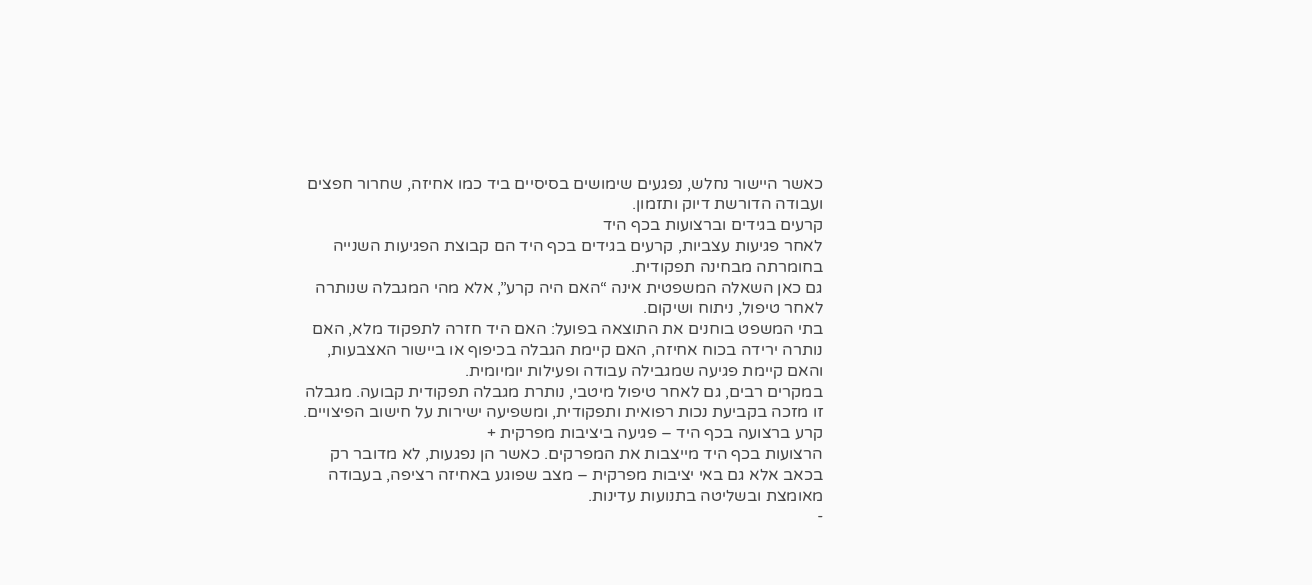כאשר היישור נחלש, נפגעים שימושים בסיסיים ביד כמו אחיזה, שחרור חפצים ועבודה הדורשת דיוק ותזמון.
קרעים בגידים וברצועות בכף היד
לאחר פגיעות עצביות, קרעים בגידים בכף היד הם קבוצת הפגיעות השנייה בחומרתה מבחינה תפקודית.
גם כאן השאלה המשפטית אינה “האם היה קרע”, אלא מהי המגבלה שנותרה לאחר טיפול, ניתוח ושיקום.
בתי המשפט בוחנים את התוצאה בפועל: האם היד חזרה לתפקוד מלא, האם נותרה ירידה בכוח אחיזה, האם קיימת הגבלה בכיפוף או ביישור האצבעות, והאם קיימת פגיעה שמגבילה עבודה ופעילות יומיומית.
במקרים רבים, גם לאחר טיפול מיטבי, נותרת מגבלה תפקודית קבועה. מגבלה זו מזכה בקביעת נכות רפואית ותפקודית, ומשפיעה ישירות על חישוב הפיצויים.
קרע ברצועה בכף היד – פגיעה ביציבות מפרקית +
הרצועות בכף היד מייצבות את המפרקים. כאשר הן נפגעות, לא מדובר רק בכאב אלא גם באי יציבות מפרקית – מצב שפוגע באחיזה רציפה, בעבודה מאומצת ובשליטה בתנועות עדינות.
-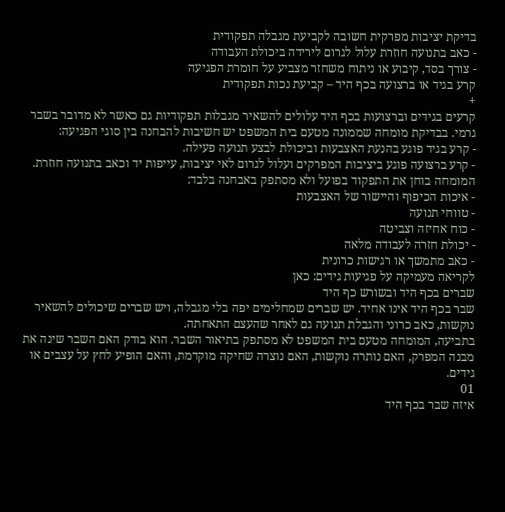בדיקת יציבות מפרקית חשובה לקביעת מגבלה תפקודית
- כאב בתנועה חוזרת עלול לגרום לירידה ביכולת העבודה
- צורך בסד, קיבוע או ניתוח משחזר מצביע על חומרת הפגיעה
קרע בגיד או ברצועה בכף היד – קביעת נכות תפקודית
+
קרעים בגידים וברצועות בכף היד עלולים להשאיר מגבלות תפקודיות גם כאשר לא מדובר בשבר גרמי. בבדיקת מומחה שממונה מטעם בית המשפט יש חשיבות להבחנה בין סוגי הפגיעה:
- קרע בגיד פוגע בהנעת האצבעות וביכולת לבצע תנועה פעילה.
- קרע ברצועה פוגע ביציבות המפרקים ועלול לגרום לאי יציבות, עייפות יד וכאב בתנועה חוזרת.
המומחה בוחן את התפקוד בפועל ולא מסתפק באבחנה בלבד:
- איכות הכיפוף והיישור של האצבעות
- טווחי תנועה
- כוח אחיזה וצביטה
- יכולת חזרה לעבודה מלאה
- כאב מתמשך או רגישות כרונית
לקריאה מעמיקה על פגיעות גידים: כאן
שברים בכף היד ובשורש כף היד
שבר בכף היד אינו אחיד. יש שברים שמחלימים יפה בלי מגבלה, ויש שברים שיכולים להשאיר נוקשות, כאב כרוני והגבלת תנועה גם לאחר שהעצם התאחתה.
בתביעה, המומחה מטעם בית המשפט לא מסתפק בתיאור השבר. הוא בודק האם השבר שינה את מבנה המפרק, האם נותרה נוקשות, האם נוצרה שחיקה מוקדמת, והאם הופיע לחץ על עצבים או גידים.
01
איזה שבר בכף היד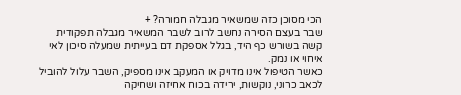הכי מסוכן כזה שמשאיר מגבלה חמורה? +
שבר בעצם הסירה נחשב לרוב לשבר המשאיר מגבלה תפקודית קשה בשורש כף היד, בגלל אספקת דם בעייתית שמעלה סיכון לאי איחוי או נמק.
כאשר הטיפול אינו מדויק או המעקב אינו מספיק, השבר עלול להוביל לכאב כרוני, נוקשות, ירידה בכוח אחיזה ושחיקה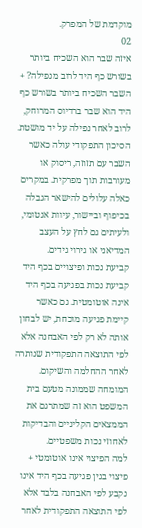מוקדמת של המפרק.
02
איזה שבר הוא השכיח ביותר בשורש כף היד לרוב מנפילה? +
השבר השכיח ביותר בשורש כף היד הוא שבר ברדיוס המרוחק, לרוב לאחר נפילה על יד מושטת.
הסיכון התפקודי עולה כאשר השבר עם תזוזה, ריסוק או מעורבות תוך מפרקית. במקרים כאלה עלולים להישאר הגבלה בכיפוף וביישור, עיוות אנטומי, ולעיתים גם לחץ על העצב המדיאני או גירוי גידים.
קביעת נכות ופיצויים בכף היד
קביעת נכות בפגיעה בכף היד אינה אוטומטית. גם כאשר קיימת פגיעה מוכחת, יש לבחון אותה לא רק לפי האבחנה אלא לפי התוצאה התפקודית שנותרה לאחר ההחלמה והשיקום. המומחה שממונה מטעם בית המשפט הוא זה שמתרגם את הממצאים הקליניים והבדיקות לאחוזי נכות משפטיים.
למה הפיצוי אינו אוטומטי +
פיצוי בגין פגיעה בכף היד אינו נקבע לפי האבחנה בלבד אלא לפי התוצאה התפקודית לאחר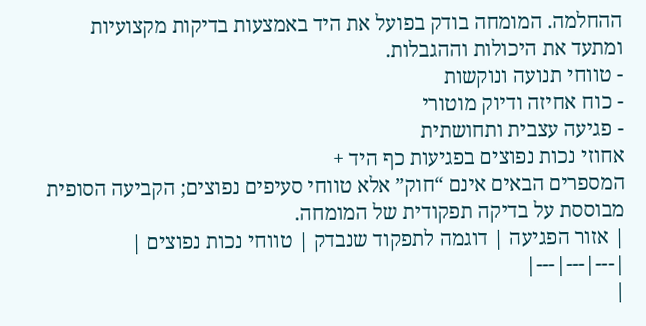ההחלמה. המומחה בודק בפועל את היד באמצעות בדיקות מקצועיות ומתעד את היכולות וההגבלות.
- טווחי תנועה ונוקשות
- כוח אחיזה ודיוק מוטורי
- פגיעה עצבית ותחושתית
אחוזי נכות נפוצים בפגיעות כף היד +
המספרים הבאים אינם “חוק” אלא טווחי סעיפים נפוצים; הקביעה הסופית מבוססת על בדיקה תפקודית של המומחה.
| אזור הפגיעה | דוגמה לתפקוד שנבדק | טווחי נכות נפוצים |
|---|---|---|
|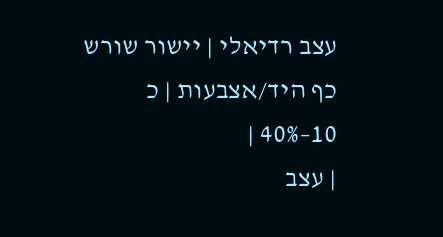עצב רדיאלי | יישור שורש כף היד/אצבעות | כ 10–40% |
| עצב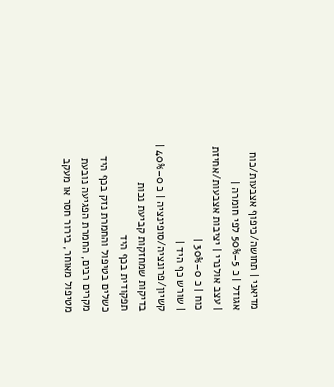מדיאני | תחושה/כיפוף אצבעות/כוח אגודל | כ 5–50% לפי חומרה |
| עצב אולנרי | יציבות אצבעות/אחיזת כוח | כ 0–30% |
| שורש כף היד | קשיון/פרונציה/סופינציה | כ 0–40% |
בדיקות שמחזקות קביעת נכות תפקודית בכף היד
כשלים בטיפול והחמרת נזק בכף היד
מקרים רבים, החמרת הפגיעה נובעת מטיפול מאוחר, בירור חסר או מעקב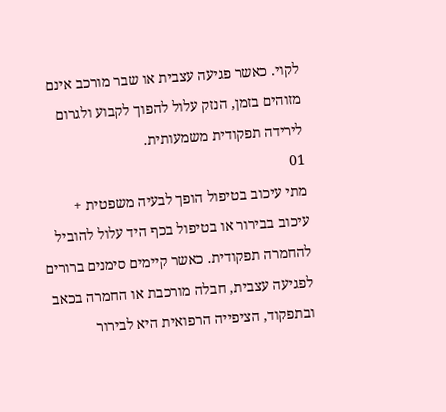לקוי. כאשר פגיעה עצבית או שבר מורכב אינם מזוהים בזמן, הנזק עלול להפוך לקבוע ולגרום לירידה תפקודית משמעותית.
01
מתי עיכוב בטיפול הופך לבעיה משפטית +
עיכוב בבירור או בטיפול בכף היד עלול להוביל להחמרה תפקודית. כאשר קיימים סימנים ברורים לפגיעה עצבית, חבלה מורכבת או החמרה בכאב ובתפקוד, הציפייה הרפואית היא לבירור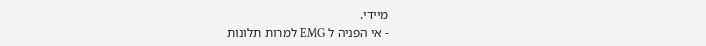מיידי.
- אי הפניה ל EMG למרות תלונות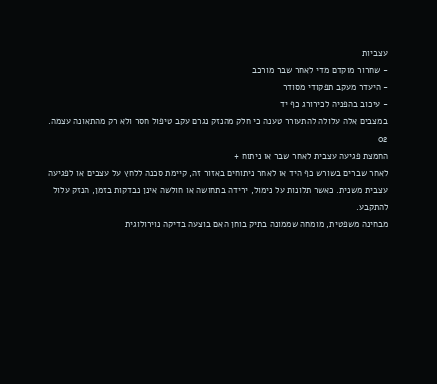עצביות
- שחרור מוקדם מדי לאחר שבר מורכב
- היעדר מעקב תפקודי מסודר
- עיכוב בהפניה לכירורג כף יד
במצבים אלה עלולה להתעורר טענה כי חלק מהנזק נגרם עקב טיפול חסר ולא רק מהתאונה עצמה.
02
החמצת פגיעה עצבית לאחר שבר או ניתוח +
לאחר שברים בשורש כף היד או לאחר ניתוחים באזור זה, קיימת סכנה ללחץ על עצבים או לפגיעה עצבית משנית. כאשר תלונות על נימול, ירידה בתחושה או חולשה אינן נבדקות בזמן, הנזק עלול להתקבע.
מבחינה משפטית, מומחה שממונה בתיק בוחן האם בוצעה בדיקה נוירולוגית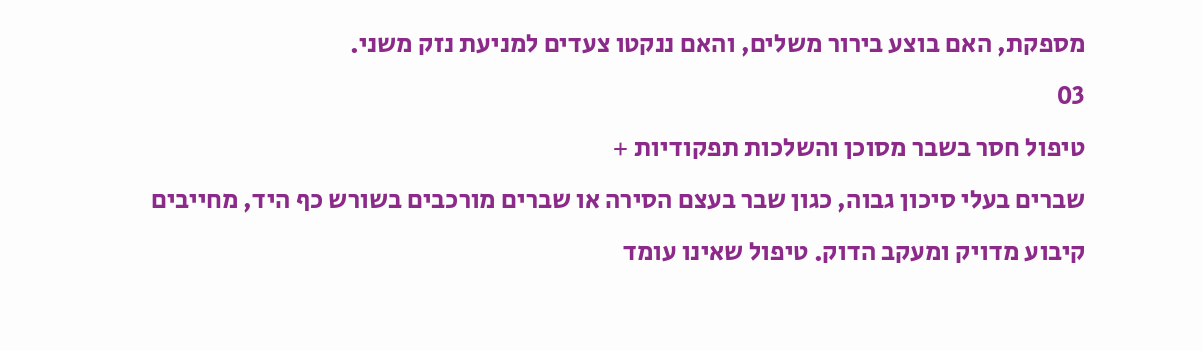מספקת, האם בוצע בירור משלים, והאם ננקטו צעדים למניעת נזק משני.
03
טיפול חסר בשבר מסוכן והשלכות תפקודיות +
שברים בעלי סיכון גבוה, כגון שבר בעצם הסירה או שברים מורכבים בשורש כף היד, מחייבים קיבוע מדויק ומעקב הדוק. טיפול שאינו עומד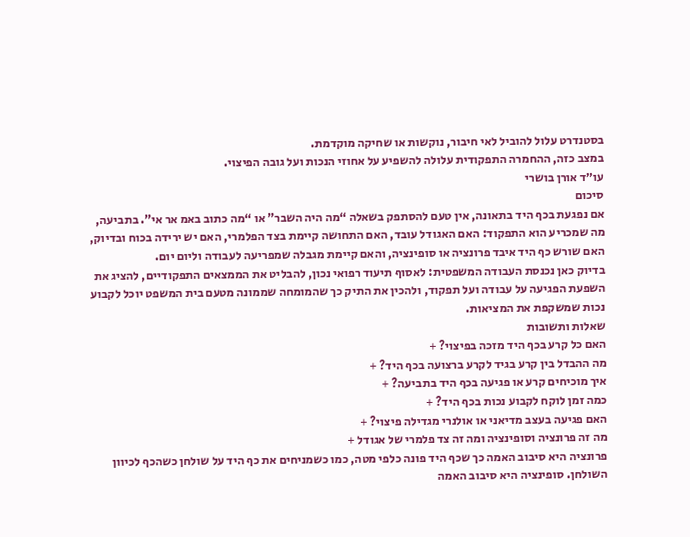בסטנדרט עלול להוביל לאי חיבור, נוקשות או שחיקה מוקדמת.
במצב כזה, ההחמרה התפקודית עלולה להשפיע על אחוזי הנכות ועל גובה הפיצוי.
עו״ד אורן בושרי
סיכום
אם נפגעת בכף היד בתאונה, אין טעם להסתפק בשאלה “מה היה השבר” או “מה כתוב באמ אר אי”. בתביעה, מה שמכריע הוא התפקוד: האם האגודל עובד, האם התחושה קיימת בצד הפלמרי, האם יש ירידה בכוח ובדיוק, האם שורש כף היד איבד פרונציה או סופינציה, והאם קיימת מגבלה שמפריעה לעבודה וליום יום.
בדיוק כאן נכנסת העבודה המשפטית: לאסוף תיעוד רפואי נכון, להבליט את הממצאים התפקודיים, להציג את השפעת הפגיעה על עבודה ועל תפקוד, ולהכין את התיק כך שהמומחה שממונה מטעם בית המשפט יוכל לקבוע נכות שמשקפת את המציאות.
שאלות ותשובות
האם כל קרע בכף היד מזכה בפיצוי? +
מה ההבדל בין קרע בגיד לקרע ברצועה בכף היד? +
איך מוכיחים קרע או פגיעה בכף היד בתביעה? +
כמה זמן לוקח לקבוע נכות בכף היד? +
האם פגיעה בעצב מדיאני או אולנרי מגדילה פיצוי? +
מה זה פרונציה וסופינציה ומה זה צד פלמרי של אגודל +
פרונציה היא סיבוב האמה כך שכף היד פונה כלפי מטה, כמו כשמניחים את כף היד על שולחן כשהכף לכיוון השולחן. סופינציה היא סיבוב האמה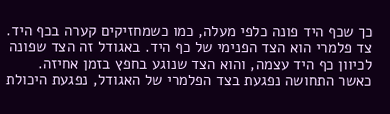כך שכף היד פונה כלפי מעלה, כמו כשמחזיקים קערה בכף היד.
צד פלמרי הוא הצד הפנימי של כף היד. באגודל זה הצד שפונה לכיוון כף היד עצמה, והוא הצד שנוגע בחפץ בזמן אחיזה. כאשר התחושה נפגעת בצד הפלמרי של האגודל, נפגעת היכולת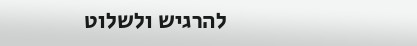להרגיש ולשלוט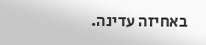באחיזה עדינה.